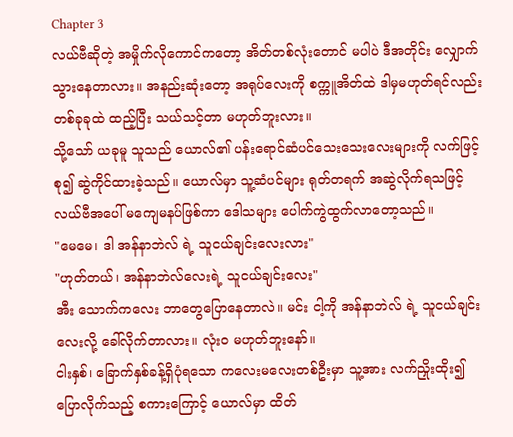Chapter 3
လယ်ဗီဆိုတဲ့ အမှိုက်လိုကောင်ကတော့ အိတ်တစ်လုံးတောင် မပါပဲ ဒီအတိုင်း လျှောက်သွားနေတာလား။ အနည်းဆုံးတော့ အရုပ်လေးကို စက္ကူအိတ်ထဲ ဒါမှမဟုတ်ရင်လည်း တစ်ခုခုထဲ ထည့်ပြီး သယ်သင့်တာ မဟုတ်ဘူးလား။
သို့သော် ယခုမူ သူသည် ယောလ်၏ ပန်းရောင်ဆံပင်သေးသေးလေးများကို လက်ဖြင့် စု၍ ဆွဲကိုင်ထားခဲ့သည်။ ယောလ်မှာ သူ့ဆံပင်များ ရုတ်တရက် အဆွဲလိုက်ရသဖြင့် လယ်ဗီအပေါ် မကျေမနပ်ဖြစ်ကာ ဒေါသများ ပေါက်ကွဲထွက်လာတော့သည်။
"မေမေ၊ ဒါ အန်နာဘဲလ် ရဲ့ သူငယ်ချင်းလေးလား"
"ဟုတ်တယ်၊ အန်နာဘဲလ်လေးရဲ့ သူငယ်ချင်းလေး"
အီး သောက်ကလေး ဘာတွေပြောနေတာလဲ။ မင်း ငါ့ကို အန်နာဘဲလ် ရဲ့ သူငယ်ချင်းလေးလို့ ခေါ်လိုက်တာလား။ လုံးဝ မဟုတ်ဘူးနော်။
ငါးနှစ်၊ ခြောက်နှစ်ခန့်ရှိပုံရသော ကလေးမလေးတစ်ဦးမှာ သူ့အား လက်ညှိုးထိုး၍ ပြောလိုက်သည့် စကားကြောင့် ယောလ်မှာ ထိတ်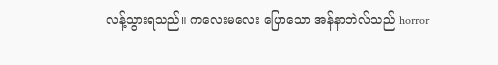လန့်သွားရသည်။ ကလေးမလေး ပြောသော အန်နာဘဲလ်သည် horror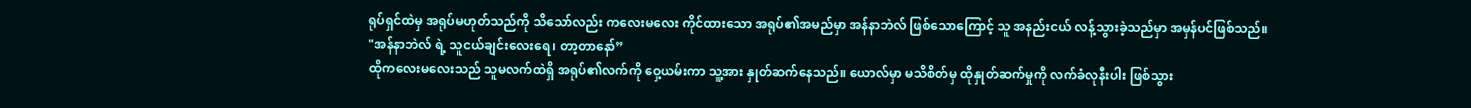ရုပ်ရှင်ထဲမှ အရုပ်မဟုတ်သည်ကို သိသော်လည်း ကလေးမလေး ကိုင်ထားသော အရုပ်၏အမည်မှာ အန်နာဘဲလ် ဖြစ်သောကြောင့် သူ အနည်းငယ် လန့်သွားခဲ့သည်မှာ အမှန်ပင်ဖြစ်သည်။
"အန်နာဘဲလ် ရဲ့ သူငယ်ချင်းလေးရေ၊ တာ့တာနော်”
ထိုကလေးမလေးသည် သူမလက်ထဲရှိ အရုပ်၏လက်ကို ဝှေ့ယမ်းကာ သူ့အား နှုတ်ဆက်နေသည်။ ယောလ်မှာ မသိစိတ်မှ ထိုနှုတ်ဆက်မှုကို လက်ခံလုနီးပါး ဖြစ်သွား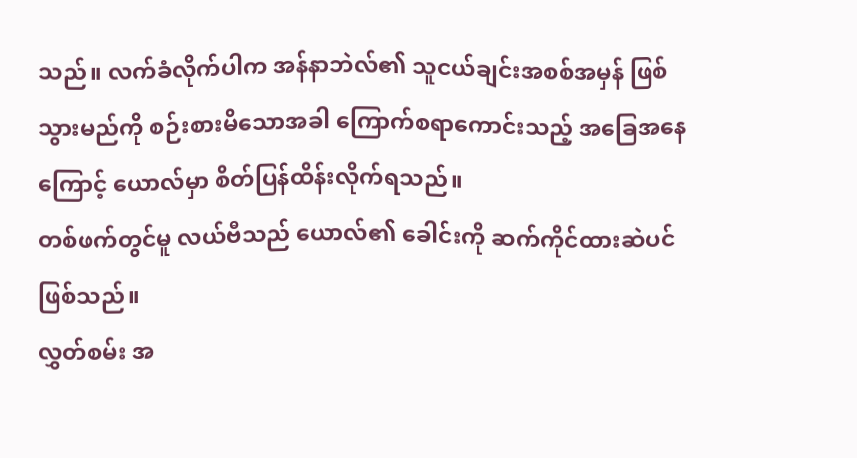သည်။ လက်ခံလိုက်ပါက အန်နာဘဲလ်၏ သူငယ်ချင်းအစစ်အမှန် ဖြစ်သွားမည်ကို စဉ်းစားမိသောအခါ ကြောက်စရာကောင်းသည့် အခြေအနေကြောင့် ယောလ်မှာ စိတ်ပြန်ထိန်းလိုက်ရသည်။
တစ်ဖက်တွင်မူ လယ်ဗီသည် ယောလ်၏ ခေါင်းကို ဆက်ကိုင်ထားဆဲပင်ဖြစ်သည်။
လွှတ်စမ်း အ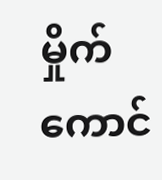မှိုက်ကောင်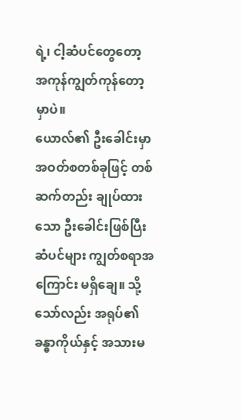ရဲ့၊ ငါ့ဆံပင်တွေတော့ အကုန်ကျွတ်ကုန်တော့မှာပဲ။
ယောလ်၏ ဦးခေါင်းမှာ အဝတ်စတစ်ခုဖြင့် တစ်ဆက်တည်း ချုပ်ထားသော ဦးခေါင်းဖြစ်ပြီး ဆံပင်များ ကျွတ်စရာအကြောင်း မရှိချေ။ သို့သော်လည်း အရုပ်၏ ခန္ဓာကိုယ်နှင့် အသားမ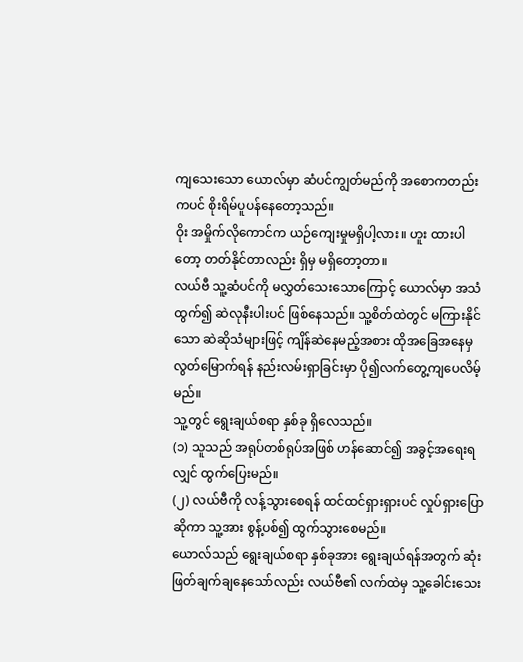ကျသေးသော ယောလ်မှာ ဆံပင်ကျွတ်မည်ကို အစောကတည်းကပင် စိုးရိမ်ပူပန်နေတော့သည်။
ဝိုး အမှိုက်လိုကောင်က ယဉ်ကျေးမှုမရှိပါ့လား။ ဟူး ထားပါတော့ တတ်နိုင်တာလည်း ရှိမှ မရှိတော့တာ။
လယ်ဗီ သူ့ဆံပင်ကို မလွှတ်သေးသောကြောင့် ယောလ်မှာ အသံထွက်၍ ဆဲလုနီးပါးပင် ဖြစ်နေသည်။ သူ့စိတ်ထဲတွင် မကြားနိုင်သော ဆဲဆိုသံများဖြင့် ကျိန်ဆဲနေမည့်အစား ထိုအခြေအနေမှ လွတ်မြောက်ရန် နည်းလမ်းရှာခြင်းမှာ ပို၍လက်တွေ့ကျပေလိမ့်မည်။
သူ့တွင် ရွေးချယ်စရာ နှစ်ခု ရှိလေသည်။
(၁) သူသည် အရုပ်တစ်ရုပ်အဖြစ် ဟန်ဆောင်၍ အခွင့်အရေးရလျှင် ထွက်ပြေးမည်။
(၂) လယ်ဗီကို လန့်သွားစေရန် ထင်ထင်ရှားရှားပင် လှုပ်ရှားပြောဆိုကာ သူ့အား စွန့်ပစ်၍ ထွက်သွားစေမည်။
ယောလ်သည် ရွေးချယ်စရာ နှစ်ခုအား ရွေးချယ်ရန်အတွက် ဆုံးဖြတ်ချက်ချနေသော်လည်း လယ်ဗီ၏ လက်ထဲမှ သူ့ခေါင်းသေး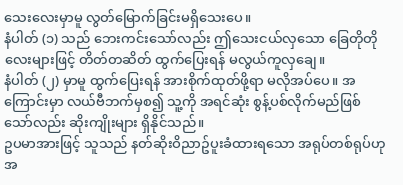သေးလေးမှာမူ လွတ်မြောက်ခြင်းမရှိသေးပေ။
နံပါတ် (၁) သည် ဘေးကင်းသော်လည်း ဤသေးငယ်လှသော ခြေတိုတိုလေးများဖြင့် တိတ်တဆိတ် ထွက်ပြေးရန် မလွယ်ကူလှချေ။
နံပါတ် (၂) မှာမူ ထွက်ပြေးရန် အားစိုက်ထုတ်ဖို့ရာ မလိုအပ်ပေ။ အကြောင်းမှာ လယ်ဗီဘက်မှစ၍ သူ့ကို အရင်ဆုံး စွန့်ပစ်လိုက်မည်ဖြစ်သော်လည်း ဆိုးကျိုးများ ရှိနိုင်သည်။
ဥပမာအားဖြင့် သူသည် နတ်ဆိုးဝိညာဥ်ပူးခံထားရသော အရုပ်တစ်ရုပ်ဟု အ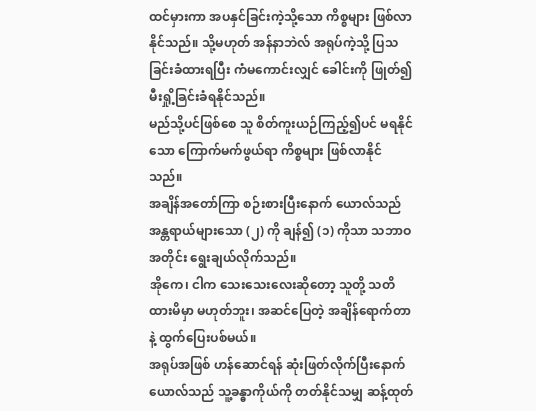ထင်မှားကာ အပနှင်ခြင်းကဲ့သို့သော ကိစ္စများ ဖြစ်လာနိုင်သည်။ သို့မဟုတ် အန်နာဘဲလ် အရုပ်ကဲ့သို့ ပြသခြင်းခံထားရပြီး ကံမကောင်းလျှင် ခေါင်းကို ဖြုတ်၍ မီးရှို့ခြင်းခံရနိုင်သည်။
မည်သို့ပင်ဖြစ်စေ သူ စိတ်ကူးယဉ်ကြည့်၍ပင် မရနိုင်သော ကြောက်မက်ဖွယ်ရာ ကိစ္စများ ဖြစ်လာနိုင်သည်။
အချိန်အတော်ကြာ စဉ်းစားပြီးနောက် ယောလ်သည် အန္တရာယ်များသော (၂) ကို ချန်၍ (၁) ကိုသာ သဘာဝအတိုင်း ရွေးချယ်လိုက်သည်။
အိုကေ၊ ငါက သေးသေးလေးဆိုတော့ သူတို့ သတိထားမိမှာ မဟုတ်ဘူး၊ အဆင်ပြေတဲ့ အချိန်ရောက်တာနဲ့ ထွက်ပြေးပစ်မယ်။
အရုပ်အဖြစ် ဟန်ဆောင်ရန် ဆုံးဖြတ်လိုက်ပြီးနောက် ယောလ်သည် သူ့ခန္ဓာကိုယ်ကို တတ်နိုင်သမျှ ဆန့်ထုတ်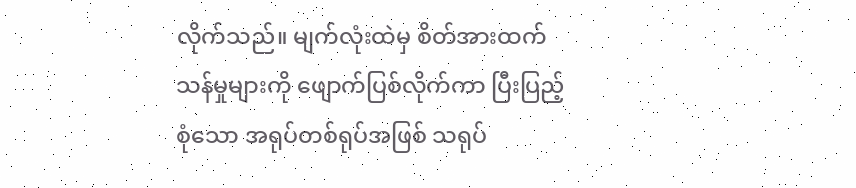လိုက်သည်။ မျက်လုံးထဲမှ စိတ်အားထက်သန်မှုများကို ဖျောက်ပြစ်လိုက်ကာ ပြီးပြည့်စုံသော အရုပ်တစ်ရုပ်အဖြစ် သရုပ်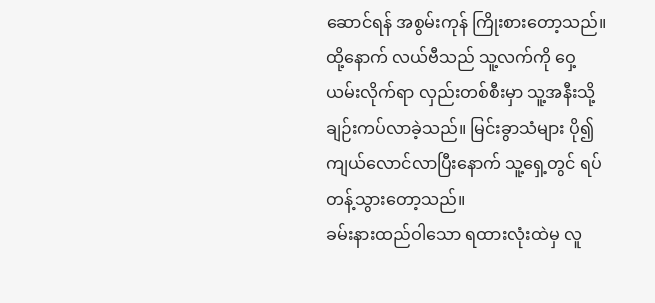ဆောင်ရန် အစွမ်းကုန် ကြိုးစားတော့သည်။
ထို့နောက် လယ်ဗီသည် သူ့လက်ကို ဝှေ့ယမ်းလိုက်ရာ လှည်းတစ်စီးမှာ သူ့အနီးသို့ ချဉ်းကပ်လာခဲ့သည်။ မြင်းခွာသံများ ပို၍ကျယ်လောင်လာပြီးနောက် သူ့ရှေ့တွင် ရပ်တန့်သွားတော့သည်။
ခမ်းနားထည်ဝါသော ရထားလုံးထဲမှ လူ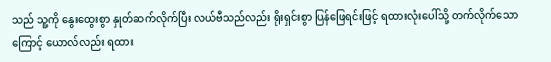သည် သူ့ကို နွေးထွေးစွာ နှုတ်ဆက်လိုက်ပြီး လယ်ဗီသည်လည်း ရိုးရှင်းစွာ ပြန်ဖြေရင်းဖြင့် ရထားလုံးပေါ်သို့ တက်လိုက်သောကြောင့် ယောလ်လည်း ရထား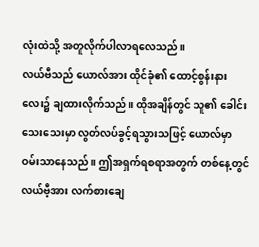လုံးထဲသို့ အတူလိုက်ပါလာရလေသည်။
လယ်ဗီသည် ယောလ်အား ထိုင်ခုံ၏ ထောင့်စွန်းနားလေး၌ ချထားလိုက်သည်။ ထိုအချိန်တွင် သူ၏ ခေါင်းသေးသေးမှာ လွတ်လပ်ခွင့်ရသွားသဖြင့် ယောလ်မှာ ဝမ်းသာနေသည်။ ဤအရှက်ရစရာအတွက် တစ်နေ့တွင် လယ်ဗီ့အား လက်စားချေ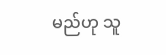မည်ဟု သူ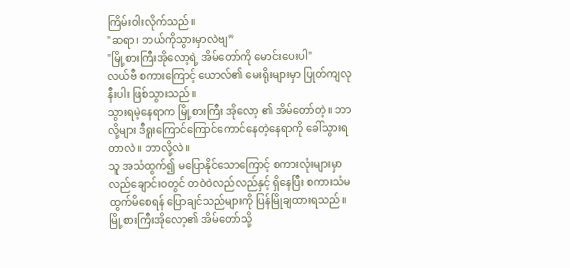ကြိမ်းဝါးလိုက်သည်။
"ဆရာ၊ ဘယ်ကိုသွားမှာလဲဗျ”
"မြို့စားကြီးအိုလော့ရဲ့ အိမ်တော်ကို မောင်းပေးပါ"
လယ်ဗီ စကားကြောင့် ယောလ်၏ မေးရိုးများမှာ ပြုတ်ကျလုနီးပါး ဖြစ်သွားသည်။
သွားရမဲ့နေရာက မြို့စားကြီး အိုလော့ ၏ အိမ်တော်တဲ့။ ဘာလို့များ ဒီရူးကြောင်ကြောင်ကောင်နေတဲ့နေရာကို ခေါ်သွားရတာလဲ။ ဘာလို့လဲ။
သူ အသံထွက်၍ မပြောနိုင်သောကြောင့် စကားလုံးများမှာ လည်ချောင်းဝတွင် တဝဲဝဲလည်လည်နှင့် ရှိနေပြီး စကားသံမထွက်မိစေရန် ပြောချင်သည်များကို ပြန်မြိုချထားရသည်။
မြို့စားကြီးအိုလော့၏ အိမ်တော်သို့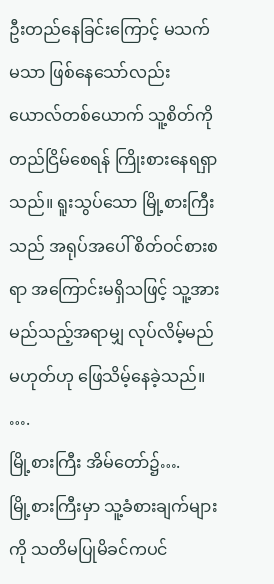ဦးတည်နေခြင်းကြောင့် မသက်မသာ ဖြစ်နေသော်လည်း ယောလ်တစ်ယောက် သူ့စိတ်ကို တည်ငြိမ်စေရန် ကြိုးစားနေရရှာသည်။ ရူးသွပ်သော မြို့စားကြီးသည် အရုပ်အပေါ် စိတ်ဝင်စားစရာ အကြောင်းမရှိသဖြင့် သူ့အား မည်သည့်အရာမျှ လုပ်လိမ့်မည်မဟုတ်ဟု ဖြေသိမ့်နေခဲ့သည်။
….
မြို့စားကြီး အိမ်တော်၌….
မြို့စားကြီးမှာ သူ့ခံစားချက်များကို သတိမပြုမိခင်ကပင်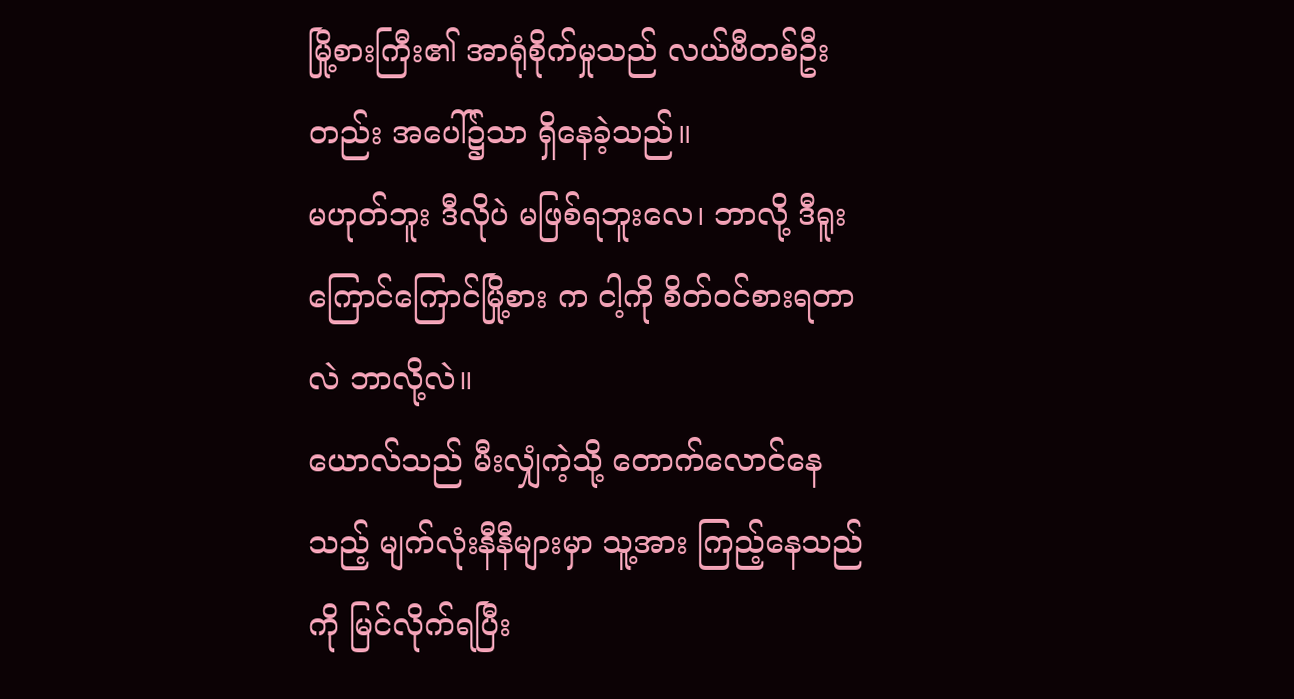မြို့စားကြီး၏ အာရုံစိုက်မှုသည် လယ်ဗီတစ်ဦးတည်း အပေါ်၌သာ ရှိနေခဲ့သည်။
မဟုတ်ဘူး ဒီလိုပဲ မဖြစ်ရဘူးလေ၊ ဘာလို့ ဒီရူးကြောင်ကြောင်မြို့စား က ငါ့ကို စိတ်ဝင်စားရတာလဲ ဘာလို့လဲ။
ယောလ်သည် မီးလျှံကဲ့သို့ တောက်လောင်နေသည့် မျက်လုံးနီနီများမှာ သူ့အား ကြည့်နေသည်ကို မြင်လိုက်ရပြီး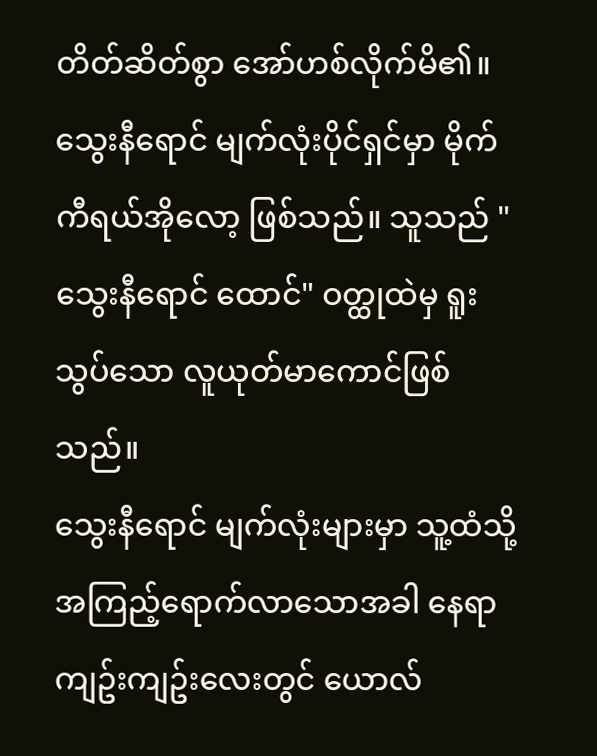တိတ်ဆိတ်စွာ အော်ဟစ်လိုက်မိ၏။
သွေးနီရောင် မျက်လုံးပိုင်ရှင်မှာ မိုက်ကီရယ်အိုလော့ ဖြစ်သည်။ သူသည် "သွေးနီရောင် ထောင်" ဝတ္ထုထဲမှ ရူးသွပ်သော လူယုတ်မာကောင်ဖြစ်သည်။
သွေးနီရောင် မျက်လုံးများမှာ သူ့ထံသို့ အကြည့်ရောက်လာသောအခါ နေရာကျဥ်းကျဥ်းလေးတွင် ယောလ်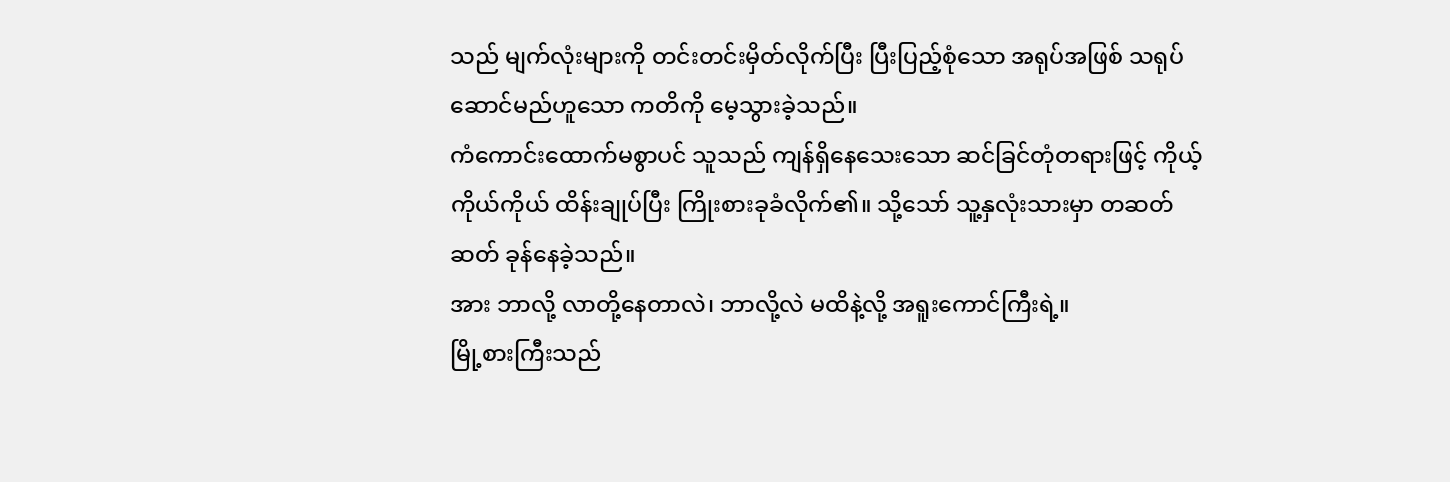သည် မျက်လုံးများကို တင်းတင်းမှိတ်လိုက်ပြီး ပြီးပြည့်စုံသော အရုပ်အဖြစ် သရုပ်ဆောင်မည်ဟူသော ကတိကို မေ့သွားခဲ့သည်။
ကံကောင်းထောက်မစွာပင် သူသည် ကျန်ရှိနေသေးသော ဆင်ခြင်တုံတရားဖြင့် ကိုယ့်ကိုယ်ကိုယ် ထိန်းချုပ်ပြီး ကြိုးစားခုခံလိုက်၏။ သို့သော် သူ့နှလုံးသားမှာ တဆတ်ဆတ် ခုန်နေခဲ့သည်။
အား ဘာလို့ လာတို့နေတာလဲ၊ ဘာလို့လဲ မထိနဲ့လို့ အရူးကောင်ကြီးရဲ့။
မြို့စားကြီးသည်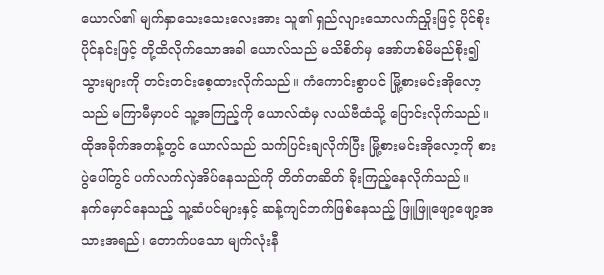ယောလ်၏ မျက်နှာသေးသေးလေးအား သူ၏ ရှည်လျားသောလက်ညှိုးဖြင့် ပိုင်စိုးပိုင်နင်းဖြင့် တို့ထိလိုက်သောအခါ ယောလ်သည် မသိစိတ်မှ အော်ဟစ်မိမည်စိုး၍ သွားများကို တင်းတင်းစေ့ထားလိုက်သည်။ ကံကောင်းစွာပင် မြို့စားမင်းအိုလော့သည် မကြာမီမှာပင် သူ့အကြည့်ကို ယောလ်ထံမှ လယ်ဗီထံသို့ ပြောင်းလိုက်သည်။
ထိုအခိုက်အတန့်တွင် ယောလ်သည် သက်ပြင်းချလိုက်ပြီး မြို့စားမင်းအိုလော့ကို စားပွဲပေါ်တွင် ပက်လက်လှဲအိပ်နေသည်ကို တိတ်တဆိတ် ခိုးကြည့်နေလိုက်သည်။
နက်မှောင်နေသည့် သူ့ဆံပင်များနှင့် ဆန့်ကျင်ဘက်ဖြစ်နေသည့် ဖြူဖြူဖျော့ဖျော့အသားအရည်၊ တောက်ပသော မျက်လုံးနီ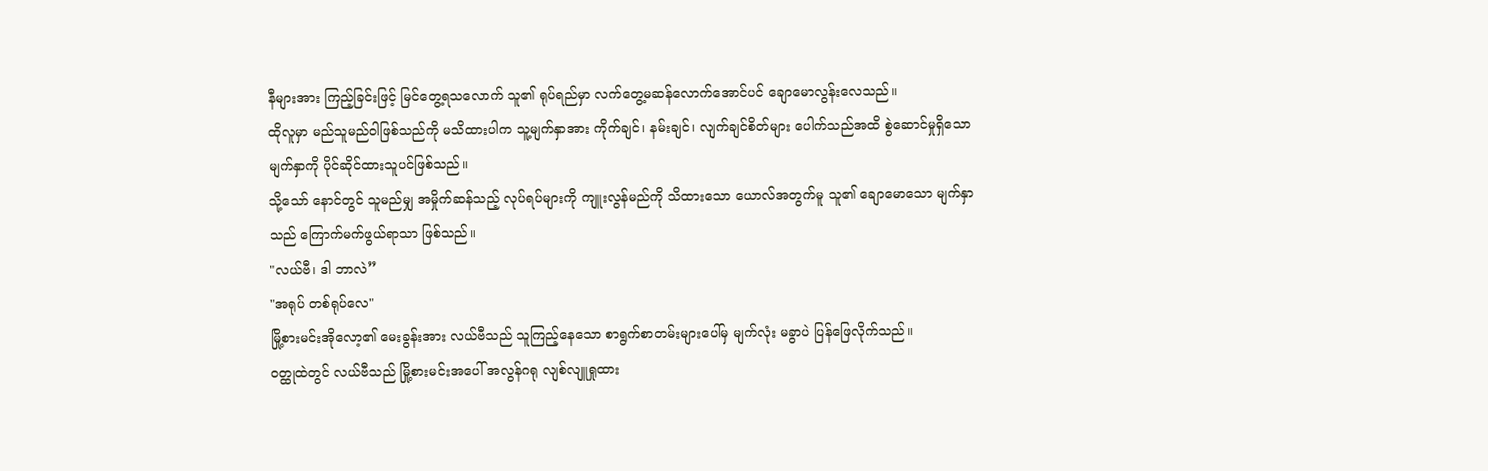နီများအား ကြည့်ခြင်းဖြင့် မြင်တွေ့ရသလောက် သူ၏ ရုပ်ရည်မှာ လက်တွေ့မဆန်လောက်အောင်ပင် ချောမောလွန်းလေသည်။
ထိုလူမှာ မည်သူမည်ဝါဖြစ်သည်ကို မသိထားပါက သူ့မျက်နှာအား ကိုက်ချင်၊ နမ်းချင်၊ လျက်ချင်စိတ်များ ပေါက်သည်အထိ စွဲဆောင်မှုရှိသောမျက်နှာကို ပိုင်ဆိုင်ထားသူပင်ဖြစ်သည်။
သို့သော် နောင်တွင် သူမည်မျှ အမှိုက်ဆန်သည့် လုပ်ရပ်များကို ကျူးလွန်မည်ကို သိထားသော ယောလ်အတွက်မူ သူ၏ ချောမောသော မျက်နှာသည် ကြောက်မက်ဖွယ်ရာသာ ဖြစ်သည်။
"လယ်ဗီ၊ ဒါ ဘာလဲ”
"အရုပ် တစ်ရုပ်လေ"
မြို့စားမင်းအိုလော့၏ မေးခွန်းအား လယ်ဗီသည် သူကြည့်နေသော စာရွက်စာတမ်းများပေါ်မှ မျက်လုံး မခွာပဲ ပြန်ဖြေလိုက်သည်။
ဝတ္ထုထဲတွင် လယ်ဗီသည် မြို့စားမင်းအပေါ် အလွန်ဂရု လျစ်လျူရှုထား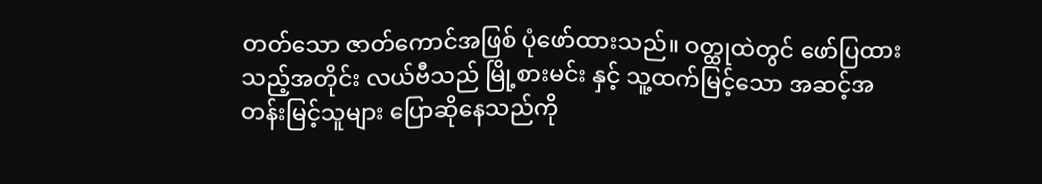တတ်သော ဇာတ်ကောင်အဖြစ် ပုံဖော်ထားသည်။ ဝတ္ထုထဲတွင် ဖော်ပြထားသည့်အတိုင်း လယ်ဗီသည် မြို့စားမင်း နှင့် သူ့ထက်မြင့်သော အဆင့်အတန်းမြင့်သူများ ပြောဆိုနေသည်ကို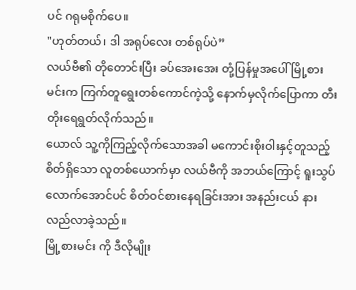ပင် ဂရုမစိုက်ပေ။
"ဟုတ်တယ်၊ ဒါ အရုပ်လေး တစ်ရုပ်ပဲ”
လယ်ဗီ၏ တိုတောင်းပြီး ခပ်အေးအေး တုံ့ပြန်မှုအပေါ် မြို့စားမင်းက ကြက်တူရွေးတစ်ကောင်ကဲ့သို့ နောက်မှလိုက်ပြောကာ တီးတိုးရေရွတ်လိုက်သည်။
ယောလ် သူ့ကိုကြည့်လိုက်သောအခါ မကောင်းစိုးဝါးနှင့်တူသည့်စိတ်ရှိသော လူတစ်ယောက်မှာ လယ်ဗီကို အဘယ်ကြောင့် ရူးသွပ်လောက်အောင်ပင် စိတ်ဝင်စားနေရခြင်းအား အနည်းငယ် နားလည်လာခဲ့သည်။
မြို့စားမင်း ကို ဒီလိုမျိုး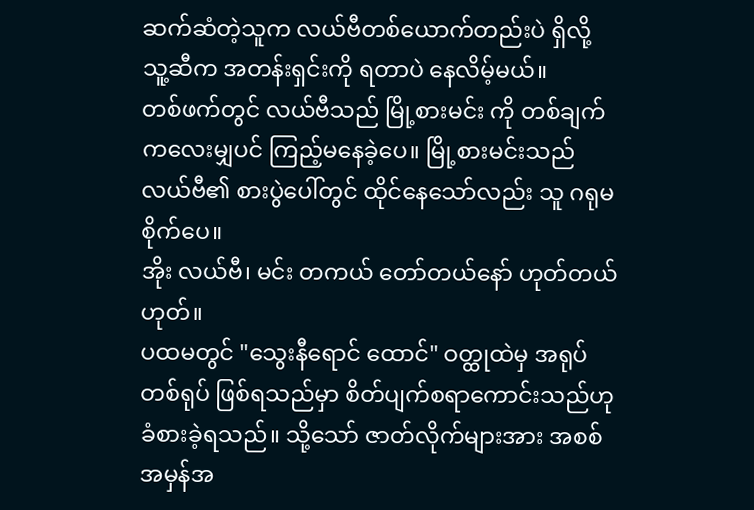ဆက်ဆံတဲ့သူက လယ်ဗီတစ်ယောက်တည်းပဲ ရှိလို့ သူ့ဆီက အတန်းရှင်းကို ရတာပဲ နေလိမ့်မယ်။
တစ်ဖက်တွင် လယ်ဗီသည် မြို့စားမင်း ကို တစ်ချက်ကလေးမျှပင် ကြည့်မနေခဲ့ပေ။ မြို့စားမင်းသည် လယ်ဗီ၏ စားပွဲပေါ်တွင် ထိုင်နေသော်လည်း သူ ဂရုမစိုက်ပေ။
အိုး လယ်ဗီ၊ မင်း တကယ် တော်တယ်နော် ဟုတ်တယ်ဟုတ်။
ပထမတွင် "သွေးနီရောင် ထောင်" ဝတ္ထုထဲမှ အရုပ်တစ်ရုပ် ဖြစ်ရသည်မှာ စိတ်ပျက်စရာကောင်းသည်ဟု ခံစားခဲ့ရသည်။ သို့သော် ဇာတ်လိုက်များအား အစစ်အမှန်အ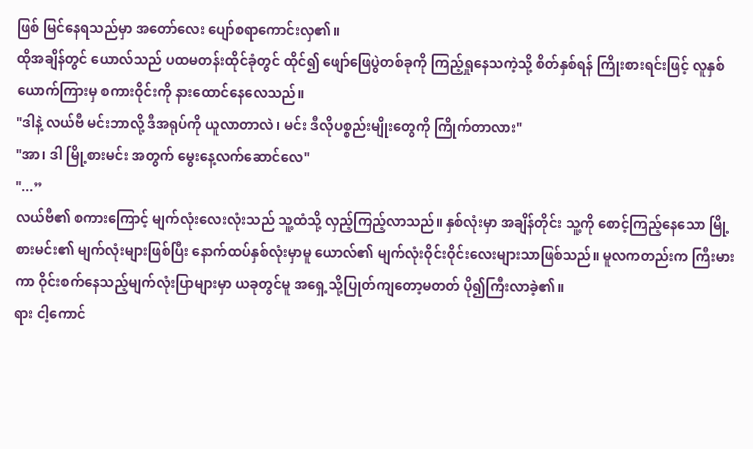ဖြစ် မြင်နေရသည်မှာ အတော်လေး ပျော်စရာကောင်းလှ၏။
ထိုအချိန်တွင် ယောလ်သည် ပထမတန်းထိုင်ခုံတွင် ထိုင်၍ ဖျော်ဖြေပွဲတစ်ခုကို ကြည့်ရှုနေသကဲ့သို့ စိတ်နှစ်ရန် ကြိုးစားရင်းဖြင့် လူနှစ်ယောက်ကြားမှ စကားဝိုင်းကို နားထောင်နေလေသည်။
"ဒါနဲ့ လယ်ဗီ မင်းဘာလို့ ဒီအရုပ်ကို ယူလာတာလဲ၊ မင်း ဒီလိုပစ္စည်းမျိုးတွေကို ကြိုက်တာလား"
"အာ၊ ဒါ မြို့စားမင်း အတွက် မွေးနေ့လက်ဆောင်လေ"
"...”
လယ်ဗီ၏ စကားကြောင့် မျက်လုံးလေးလုံးသည် သူ့ထံသို့ လှည့်ကြည့်လာသည်။ နှစ်လုံးမှာ အချိန်တိုင်း သူ့ကို စောင့်ကြည့်နေသော မြို့စားမင်း၏ မျက်လုံးများဖြစ်ပြီး နောက်ထပ်နှစ်လုံးမှာမူ ယောလ်၏ မျက်လုံးဝိုင်းဝိုင်းလေးများသာဖြစ်သည်။ မူလကတည်းက ကြီးမားကာ ဝိုင်းစက်နေသည့်မျက်လုံးပြာများမှာ ယခုတွင်မူ အရှေ့သို့ပြုတ်ကျတော့မတတ် ပို၍ကြီးလာခဲ့၏။
ရား ငါ့ကောင်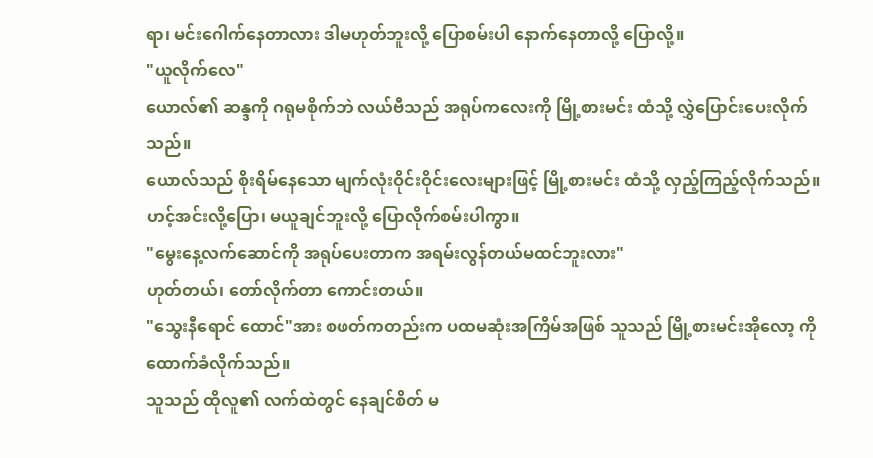ရာ၊ မင်းဂေါက်နေတာလား ဒါမဟုတ်ဘူးလို့ ပြောစမ်းပါ နောက်နေတာလို့ ပြောလို့။
"ယူလိုက်လေ"
ယောလ်၏ ဆန္ဒကို ဂရုမစိုက်ဘဲ လယ်ဗီသည် အရုပ်ကလေးကို မြို့စားမင်း ထံသို့ လွှဲပြောင်းပေးလိုက်သည်။
ယောလ်သည် စိုးရိမ်နေသော မျက်လုံးဝိုင်းဝိုင်းလေးများဖြင့် မြို့စားမင်း ထံသို့ လှည့်ကြည့်လိုက်သည်။
ဟင့်အင်းလို့ပြော၊ မယူချင်ဘူးလို့ ပြောလိုက်စမ်းပါကွာ။
"မွေးနေ့လက်ဆောင်ကို အရုပ်ပေးတာက အရမ်းလွန်တယ်မထင်ဘူးလား"
ဟုတ်တယ်၊ တော်လိုက်တာ ကောင်းတယ်။
"သွေးနီရောင် ထောင်"အား စဖတ်ကတည်းက ပထမဆုံးအကြိမ်အဖြစ် သူသည် မြို့စားမင်းအိုလော့ ကို ထောက်ခံလိုက်သည်။
သူသည် ထိုလူ၏ လက်ထဲတွင် နေချင်စိတ် မ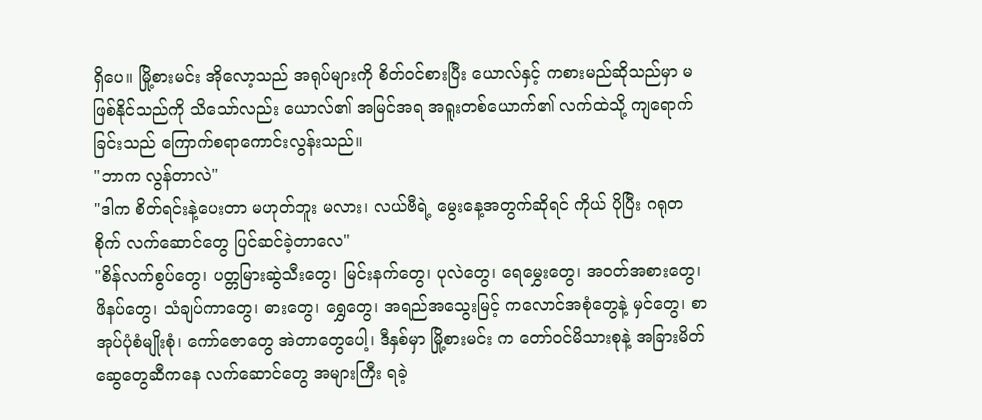ရှိပေ။ မြို့စားမင်း အိုလော့သည် အရုပ်များကို စိတ်ဝင်စားပြီး ယောလ်နှင့် ကစားမည်ဆိုသည်မှာ မဖြစ်နိုင်သည်ကို သိသော်လည်း ယောလ်၏ အမြင်အရ အရူးတစ်ယောက်၏ လက်ထဲသို့ ကျရောက်ခြင်းသည် ကြောက်စရာကောင်းလွန်းသည်။
"ဘာက လွန်တာလဲ"
"ဒါက စိတ်ရင်းနဲ့ပေးတာ မဟုတ်ဘူး မလား၊ လယ်ဗီရဲ့ မွေးနေ့အတွက်ဆိုရင် ကိုယ် ပိုပြီး ဂရုတစိုက် လက်ဆောင်တွေ ပြင်ဆင်ခဲ့တာလေ"
"စိန်လက်စွပ်တွေ၊ ပတ္တမြားဆွဲသီးတွေ၊ မြင်းနက်တွေ၊ ပုလဲတွေ၊ ရေမွှေးတွေ၊ အဝတ်အစားတွေ၊ ဖိနပ်တွေ၊ သံချပ်ကာတွေ၊ ဓားတွေ၊ ရွှေတွေ၊ အရည်အသွေးမြင့် ကလောင်အစုံတွေနဲ့ မှင်တွေ၊ စာအုပ်ပုံစံမျိုးစုံ၊ ကော်ဇောတွေ အဲတာတွေပေါ့၊ ဒီနှစ်မှာ မြို့စားမင်း က တော်ဝင်မိသားစုနဲ့ အခြားမိတ်ဆွေတွေဆီကနေ လက်ဆောင်တွေ အများကြီး ရခဲ့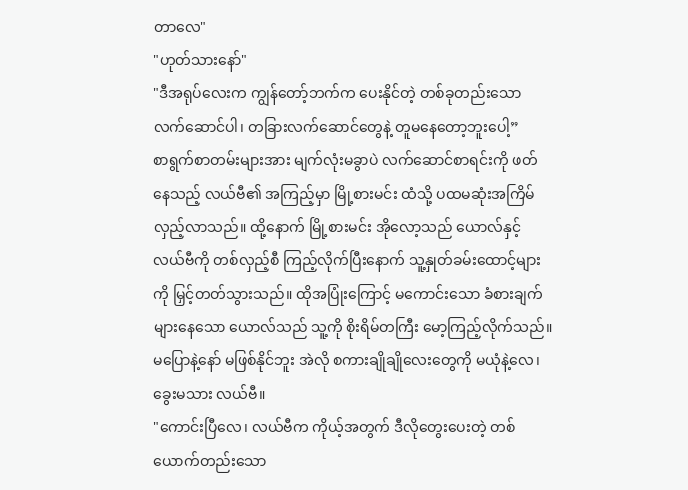တာလေ"
"ဟုတ်သားနော်"
"ဒီအရုပ်လေးက ကျွန်တော့်ဘက်က ပေးနိုင်တဲ့ တစ်ခုတည်းသော လက်ဆောင်ပါ၊ တခြားလက်ဆောင်တွေနဲ့ တူမနေတော့ဘူးပေါ့”
စာရွက်စာတမ်းများအား မျက်လုံးမခွာပဲ လက်ဆောင်စာရင်းကို ဖတ်နေသည့် လယ်ဗီ၏ အကြည့်မှာ မြို့စားမင်း ထံသို့ ပထမဆုံးအကြိမ် လှည့်လာသည်။ ထို့နောက် မြို့စားမင်း အိုလော့သည် ယောလ်နှင့် လယ်ဗီကို တစ်လှည့်စီ ကြည့်လိုက်ပြီးနောက် သူ့နှုတ်ခမ်းထောင့်များကို မြှင့်တတ်သွားသည်။ ထိုအပြုံးကြောင့် မကောင်းသော ခံစားချက်များနေသော ယောလ်သည် သူ့ကို စိုးရိမ်တကြီး မော့ကြည့်လိုက်သည်။
မပြောနဲ့နော် မဖြစ်နိုင်ဘူး အဲလို စကားချိုချိုလေးတွေကို မယုံနဲ့လေ၊ ခွေးမသား လယ်ဗီ။
"ကောင်းပြီလေ၊ လယ်ဗီက ကိုယ့်အတွက် ဒီလိုတွေးပေးတဲ့ တစ်ယောက်တည်းသော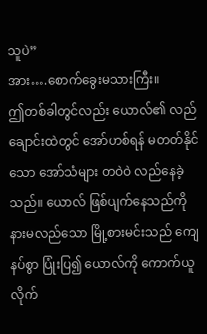သူပဲ”
အား….စောက်ခွေးမသားကြီး။
ဤတစ်ခါတွင်လည်း ယောလ်၏ လည်ချောင်းထဲတွင် အော်ဟစ်ရန် မတတ်နိုင်သော အော်သံများ တဝဲဝဲ လည်နေခဲ့သည်။ ယောလ် ဖြစ်ပျက်နေသည်ကို နားမလည်သော မြို့စားမင်းသည် ကျေနပ်စွာ ပြုံးပြ၍ ယောလ်ကို ကောက်ယူလိုက်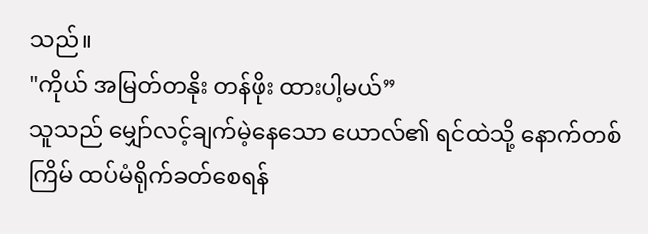သည်။
"ကိုယ် အမြတ်တနိုး တန်ဖိုး ထားပါ့မယ်”
သူသည် မျှော်လင့်ချက်မဲ့နေသော ယောလ်၏ ရင်ထဲသို့ နောက်တစ်ကြိမ် ထပ်မံရိုက်ခတ်စေရန်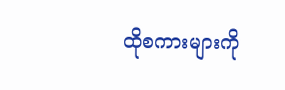ထိုစကားများကို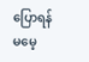ပြောရန် မမေ့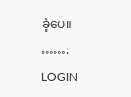ခဲ့ပေ။
…….
LOGIN